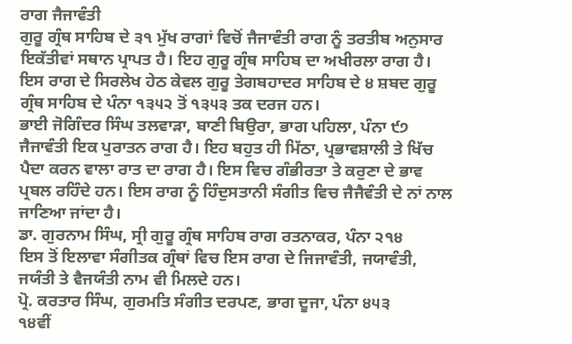ਰਾਗ ਜੈਜਾਵੰਤੀ
ਗੁਰੂ ਗ੍ਰੰਥ ਸਾਹਿਬ ਦੇ ੩੧ ਮੁੱਖ ਰਾਗਾਂ ਵਿਚੋਂ ਜੈਜਾਵੰਤੀ ਰਾਗ ਨੂੰ ਤਰਤੀਬ ਅਨੁਸਾਰ ਇਕੱਤੀਵਾਂ ਸਥਾਨ ਪ੍ਰਾਪਤ ਹੈ। ਇਹ ਗੁਰੂ ਗ੍ਰੰਥ ਸਾਹਿਬ ਦਾ ਅਖੀਰਲਾ ਰਾਗ ਹੈ। ਇਸ ਰਾਗ ਦੇ ਸਿਰਲੇਖ ਹੇਠ ਕੇਵਲ ਗੁਰੂ ਤੇਗਬਹਾਦਰ ਸਾਹਿਬ ਦੇ ੪ ਸ਼ਬਦ ਗੁਰੂ ਗ੍ਰੰਥ ਸਾਹਿਬ ਦੇ ਪੰਨਾ ੧੩੫੨ ਤੋਂ ੧੩੫੩ ਤਕ ਦਰਜ ਹਨ।
ਭਾਈ ਜੋਗਿੰਦਰ ਸਿੰਘ ਤਲਵਾੜਾ, ਬਾਣੀ ਬਿਉਰਾ, ਭਾਗ ਪਹਿਲਾ, ਪੰਨਾ ੯੭
ਜੈਜਾਵੰਤੀ ਇਕ ਪੁਰਾਤਨ ਰਾਗ ਹੈ। ਇਹ ਬਹੁਤ ਹੀ ਮਿੱਠਾ, ਪ੍ਰਭਾਵਸ਼ਾਲੀ ਤੇ ਖਿੱਚ ਪੈਦਾ ਕਰਨ ਵਾਲਾ ਰਾਤ ਦਾ ਰਾਗ ਹੈ। ਇਸ ਵਿਚ ਗੰਭੀਰਤਾ ਤੇ ਕਰੁਣਾ ਦੇ ਭਾਵ ਪ੍ਰਬਲ ਰਹਿੰਦੇ ਹਨ। ਇਸ ਰਾਗ ਨੂੰ ਹਿੰਦੁਸਤਾਨੀ ਸੰਗੀਤ ਵਿਚ ਜੈਜੈਵੰਤੀ ਦੇ ਨਾਂ ਨਾਲ ਜਾਣਿਆ ਜਾਂਦਾ ਹੈ।
ਡਾ. ਗੁਰਨਾਮ ਸਿੰਘ, ਸ੍ਰੀ ਗੁਰੂ ਗ੍ਰੰਥ ਸਾਹਿਬ ਰਾਗ ਰਤਨਾਕਰ, ਪੰਨਾ ੨੧੪
ਇਸ ਤੋਂ ਇਲਾਵਾ ਸੰਗੀਤਕ ਗ੍ਰੰਥਾਂ ਵਿਚ ਇਸ ਰਾਗ ਦੇ ਜਿਜਾਵੰਤੀ, ਜਯਾਵੰਤੀ, ਜਯੰਤੀ ਤੇ ਵੈਜਯੰਤੀ ਨਾਮ ਵੀ ਮਿਲਦੇ ਹਨ।
ਪ੍ਰੋ. ਕਰਤਾਰ ਸਿੰਘ, ਗੁਰਮਤਿ ਸੰਗੀਤ ਦਰਪਣ, ਭਾਗ ਦੂਜਾ, ਪੰਨਾ ੪੫੩
੧੪ਵੀਂ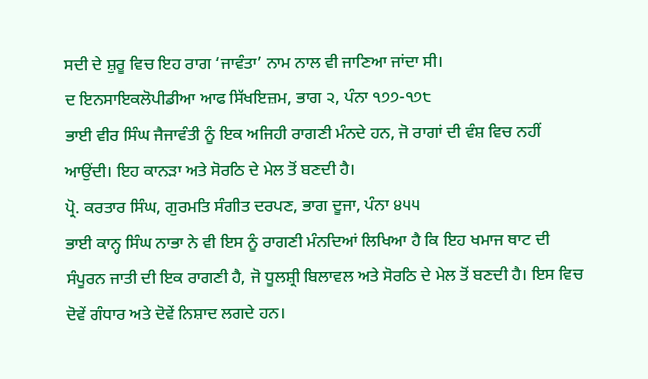ਸਦੀ ਦੇ ਸ਼ੁਰੂ ਵਿਚ ਇਹ ਰਾਗ ‘ਜਾਵੰਤਾ’ ਨਾਮ ਨਾਲ ਵੀ ਜਾਣਿਆ ਜਾਂਦਾ ਸੀ।
ਦ ਇਨਸਾਇਕਲੋਪੀਡੀਆ ਆਫ ਸਿੱਖਇਜ਼ਮ, ਭਾਗ ੨, ਪੰਨਾ ੧੭੭-੧੭੮
ਭਾਈ ਵੀਰ ਸਿੰਘ ਜੈਜਾਵੰਤੀ ਨੂੰ ਇਕ ਅਜਿਹੀ ਰਾਗਣੀ ਮੰਨਦੇ ਹਨ, ਜੋ ਰਾਗਾਂ ਦੀ ਵੰਸ਼ ਵਿਚ ਨਹੀਂ ਆਉਂਦੀ। ਇਹ ਕਾਨੜਾ ਅਤੇ ਸੋਰਠਿ ਦੇ ਮੇਲ ਤੋਂ ਬਣਦੀ ਹੈ।
ਪ੍ਰੋ. ਕਰਤਾਰ ਸਿੰਘ, ਗੁਰਮਤਿ ਸੰਗੀਤ ਦਰਪਣ, ਭਾਗ ਦੂਜਾ, ਪੰਨਾ ੪੫੫
ਭਾਈ ਕਾਨ੍ਹ ਸਿੰਘ ਨਾਭਾ ਨੇ ਵੀ ਇਸ ਨੂੰ ਰਾਗਣੀ ਮੰਨਦਿਆਂ ਲਿਖਿਆ ਹੈ ਕਿ ਇਹ ਖਮਾਜ ਥਾਟ ਦੀ ਸੰਪੂਰਨ ਜਾਤੀ ਦੀ ਇਕ ਰਾਗਣੀ ਹੈ, ਜੋ ਧੂਲਸ਼੍ਰੀ ਬਿਲਾਵਲ ਅਤੇ ਸੋਰਠਿ ਦੇ ਮੇਲ ਤੋਂ ਬਣਦੀ ਹੈ। ਇਸ ਵਿਚ ਦੋਵੇਂ ਗੰਧਾਰ ਅਤੇ ਦੋਵੇਂ ਨਿਸ਼ਾਦ ਲਗਦੇ ਹਨ।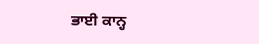ਭਾਈ ਕਾਨ੍ਹ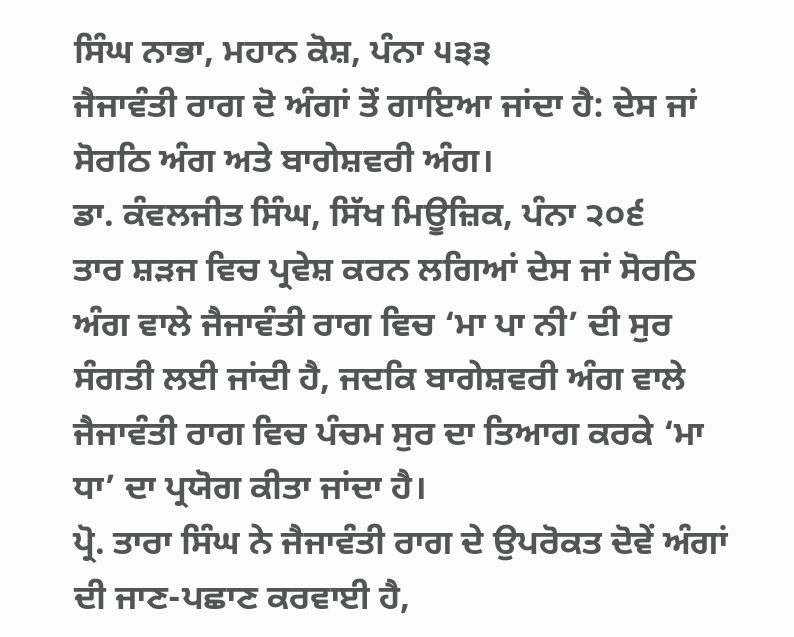ਸਿੰਘ ਨਾਭਾ, ਮਹਾਨ ਕੋਸ਼, ਪੰਨਾ ੫੩੩
ਜੈਜਾਵੰਤੀ ਰਾਗ ਦੋ ਅੰਗਾਂ ਤੋਂ ਗਾਇਆ ਜਾਂਦਾ ਹੈ: ਦੇਸ ਜਾਂ ਸੋਰਠਿ ਅੰਗ ਅਤੇ ਬਾਗੇਸ਼ਵਰੀ ਅੰਗ।
ਡਾ. ਕੰਵਲਜੀਤ ਸਿੰਘ, ਸਿੱਖ ਮਿਊਜ਼ਿਕ, ਪੰਨਾ ੨੦੬
ਤਾਰ ਸ਼ੜਜ ਵਿਚ ਪ੍ਰਵੇਸ਼ ਕਰਨ ਲਗਿਆਂ ਦੇਸ ਜਾਂ ਸੋਰਠਿ ਅੰਗ ਵਾਲੇ ਜੈਜਾਵੰਤੀ ਰਾਗ ਵਿਚ ‘ਮਾ ਪਾ ਨੀ’ ਦੀ ਸੁਰ ਸੰਗਤੀ ਲਈ ਜਾਂਦੀ ਹੈ, ਜਦਕਿ ਬਾਗੇਸ਼ਵਰੀ ਅੰਗ ਵਾਲੇ ਜੈਜਾਵੰਤੀ ਰਾਗ ਵਿਚ ਪੰਚਮ ਸੁਰ ਦਾ ਤਿਆਗ ਕਰਕੇ ‘ਮਾ ਧਾ’ ਦਾ ਪ੍ਰਯੋਗ ਕੀਤਾ ਜਾਂਦਾ ਹੈ।
ਪ੍ਰੋ. ਤਾਰਾ ਸਿੰਘ ਨੇ ਜੈਜਾਵੰਤੀ ਰਾਗ ਦੇ ਉਪਰੋਕਤ ਦੋਵੇਂ ਅੰਗਾਂ ਦੀ ਜਾਣ-ਪਛਾਣ ਕਰਵਾਈ ਹੈ,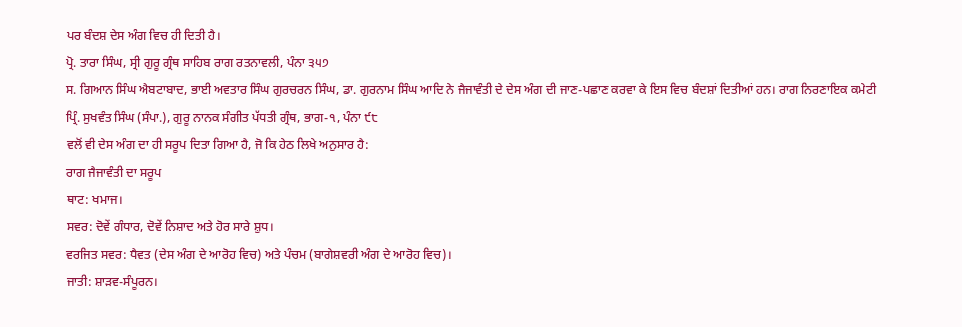ਪਰ ਬੰਦਸ਼ ਦੇਸ ਅੰਗ ਵਿਚ ਹੀ ਦਿਤੀ ਹੈ।
ਪ੍ਰੋ. ਤਾਰਾ ਸਿੰਘ, ਸ੍ਰੀ ਗੁਰੂ ਗ੍ਰੰਥ ਸਾਹਿਬ ਰਾਗ ਰਤਨਾਵਲੀ, ਪੰਨਾ ੩੫੭
ਸ. ਗਿਆਨ ਸਿੰਘ ਐਬਟਾਬਾਦ, ਭਾਈ ਅਵਤਾਰ ਸਿੰਘ ਗੁਰਚਰਨ ਸਿੰਘ, ਡਾ. ਗੁਰਨਾਮ ਸਿੰਘ ਆਦਿ ਨੇ ਜੈਜਾਵੰਤੀ ਦੇ ਦੇਸ ਅੰਗ ਦੀ ਜਾਣ-ਪਛਾਣ ਕਰਵਾ ਕੇ ਇਸ ਵਿਚ ਬੰਦਸ਼ਾਂ ਦਿਤੀਆਂ ਹਨ। ਰਾਗ ਨਿਰਣਾਇਕ ਕਮੇਟੀ
ਪ੍ਰਿੰ. ਸੁਖਵੰਤ ਸਿੰਘ (ਸੰਪਾ.), ਗੁਰੂ ਨਾਨਕ ਸੰਗੀਤ ਪੱਧਤੀ ਗ੍ਰੰਥ, ਭਾਗ-੧, ਪੰਨਾ ੯੮
ਵਲੋਂ ਵੀ ਦੇਸ ਅੰਗ ਦਾ ਹੀ ਸਰੂਪ ਦਿਤਾ ਗਿਆ ਹੈ, ਜੋ ਕਿ ਹੇਠ ਲਿਖੇ ਅਨੁਸਾਰ ਹੈ:
ਰਾਗ ਜੈਜਾਵੰਤੀ ਦਾ ਸਰੂਪ
ਥਾਟ: ਖਮਾਜ।
ਸਵਰ: ਦੋਵੇਂ ਗੰਧਾਰ, ਦੋਵੇਂ ਨਿਸ਼ਾਦ ਅਤੇ ਹੋਰ ਸਾਰੇ ਸ਼ੁਧ।
ਵਰਜਿਤ ਸਵਰ: ਧੈਵਤ (ਦੇਸ ਅੰਗ ਦੇ ਆਰੋਹ ਵਿਚ) ਅਤੇ ਪੰਚਮ (ਬਾਗੇਸ਼ਵਰੀ ਅੰਗ ਦੇ ਆਰੋਹ ਵਿਚ)।
ਜਾਤੀ: ਸ਼ਾੜਵ-ਸੰਪੂਰਨ।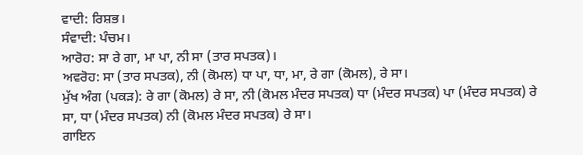ਵਾਦੀ: ਰਿਸ਼ਭ।
ਸੰਵਾਦੀ: ਪੰਚਮ।
ਆਰੋਹ: ਸਾ ਰੇ ਗਾ, ਮਾ ਪਾ, ਨੀ ਸਾ (ਤਾਰ ਸਪਤਕ)।
ਅਵਰੋਹ: ਸਾ (ਤਾਰ ਸਪਤਕ), ਨੀ (ਕੋਮਲ) ਧਾ ਪਾ, ਧਾ, ਮਾ, ਰੇ ਗਾ (ਕੋਮਲ), ਰੇ ਸਾ।
ਮੁੱਖ ਅੰਗ (ਪਕੜ): ਰੇ ਗਾ (ਕੋਮਲ) ਰੇ ਸਾ, ਨੀ (ਕੋਮਲ ਮੰਦਰ ਸਪਤਕ) ਧਾ (ਮੰਦਰ ਸਪਤਕ) ਪਾ (ਮੰਦਰ ਸਪਤਕ) ਰੇ ਸਾ, ਧਾ (ਮੰਦਰ ਸਪਤਕ) ਨੀ (ਕੋਮਲ ਮੰਦਰ ਸਪਤਕ) ਰੇ ਸਾ।
ਗਾਇਨ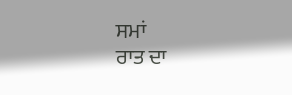ਸਮਾਂ
ਰਾਤ ਦਾ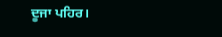ਦੂਜਾ ਪਹਿਰ।